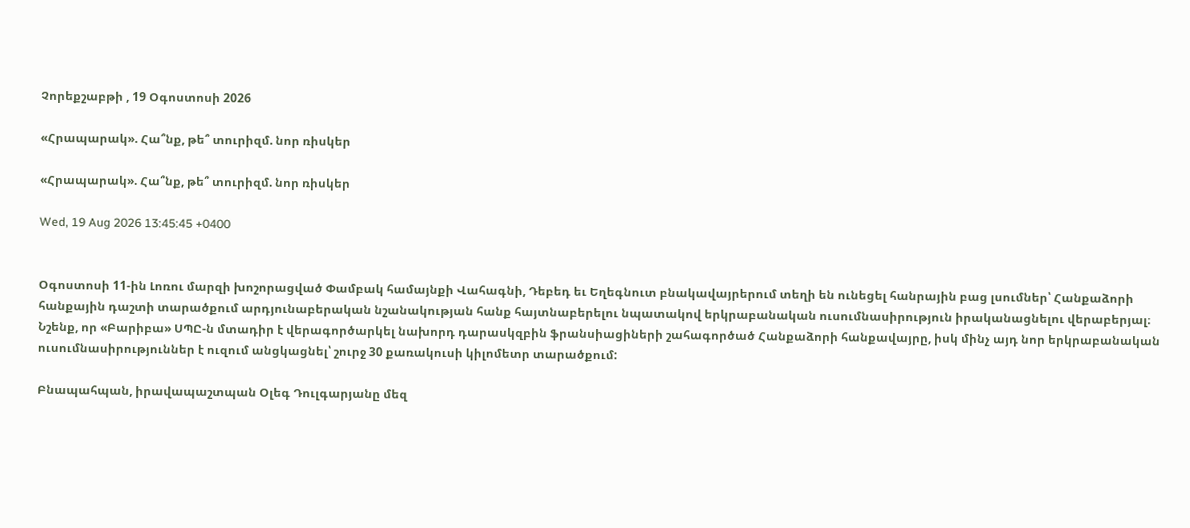Չորեքշաբթի , 19 Օգոստոսի 2026

«Հրապարակ». Հա՞նք, թե՞ տուրիզմ. նոր ռիսկեր

«Հրապարակ». Հա՞նք, թե՞ տուրիզմ. նոր ռիսկեր

Wed, 19 Aug 2026 13:45:45 +0400


Օգոստոսի 11-ին Լոռու մարզի խոշորացված Փամբակ համայնքի Վահագնի, Դեբեդ եւ Եղեգնուտ բնակավայրերում տեղի են ունեցել հանրային բաց լսումներ՝ Հանքաձորի հանքային դաշտի տարածքում արդյունաբերական նշանակության հանք հայտնաբերելու նպատակով երկրաբանական ուսումնասիրություն իրականացնելու վերաբերյալ։ Նշենք, որ «Բարիբա» ՍՊԸ-ն մտադիր է վերագործարկել նախորդ դարասկզբին ֆրանսիացիների շահագործած Հանքաձորի հանքավայրը, իսկ մինչ այդ նոր երկրաբանական ուսումնասիրություններ է ուզում անցկացնել՝ շուրջ 30 քառակուսի կիլոմետր տարածքում:

Բնապահպան, իրավապաշտպան Օլեգ Դուլգարյանը մեզ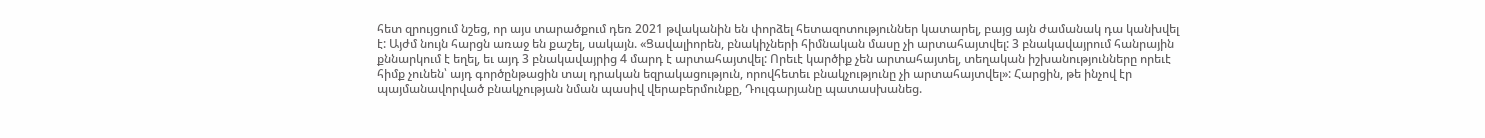հետ զրույցում նշեց, որ այս տարածքում դեռ 2021 թվականին են փորձել հետազոտություններ կատարել, բայց այն ժամանակ դա կանխվել է: Այժմ նույն հարցն առաջ են քաշել, սակայն. «Ցավալիորեն, բնակիչների հիմնական մասը չի արտահայտվել: 3 բնակավայրում հանրային քննարկում է եղել, եւ այդ 3 բնակավայրից 4 մարդ է արտահայտվել: Որեւէ կարծիք չեն արտահայտել, տեղական իշխանությունները որեւէ հիմք չունեն՝ այդ գործընթացին տալ դրական եզրակացություն, որովհետեւ բնակչությունը չի արտահայտվել»: Հարցին, թե ինչով էր պայմանավորված բնակչության նման պասիվ վերաբերմունքը, Դուլգարյանը պատասխանեց.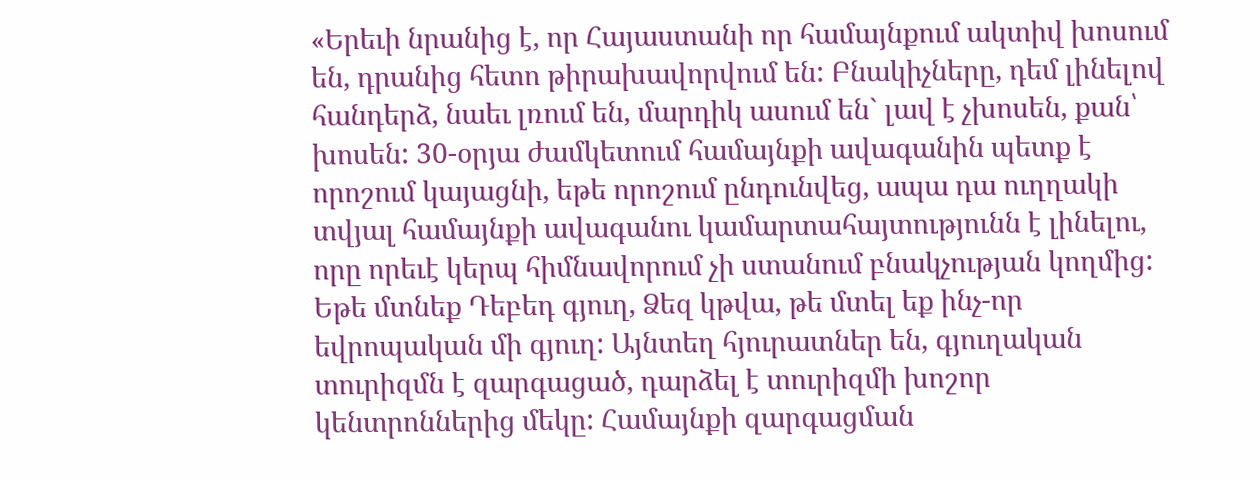«Երեւի նրանից է, որ Հայաստանի որ համայնքում ակտիվ խոսում են, դրանից հետո թիրախավորվում են: Բնակիչները, դեմ լինելով հանդերձ, նաեւ լռում են, մարդիկ ասում են` լավ է չխոսեն, քան՝ խոսեն: 30-օրյա ժամկետում համայնքի ավագանին պետք է որոշում կայացնի, եթե որոշում ընդունվեց, ապա դա ուղղակի տվյալ համայնքի ավագանու կամարտահայտությունն է լինելու, որը որեւէ կերպ հիմնավորում չի ստանում բնակչության կողմից: Եթե մտնեք Դեբեդ գյուղ, Ձեզ կթվա, թե մտել եք ինչ-որ եվրոպական մի գյուղ: Այնտեղ հյուրատներ են, գյուղական տուրիզմն է զարգացած, դարձել է տուրիզմի խոշոր կենտրոններից մեկը: Համայնքի զարգացման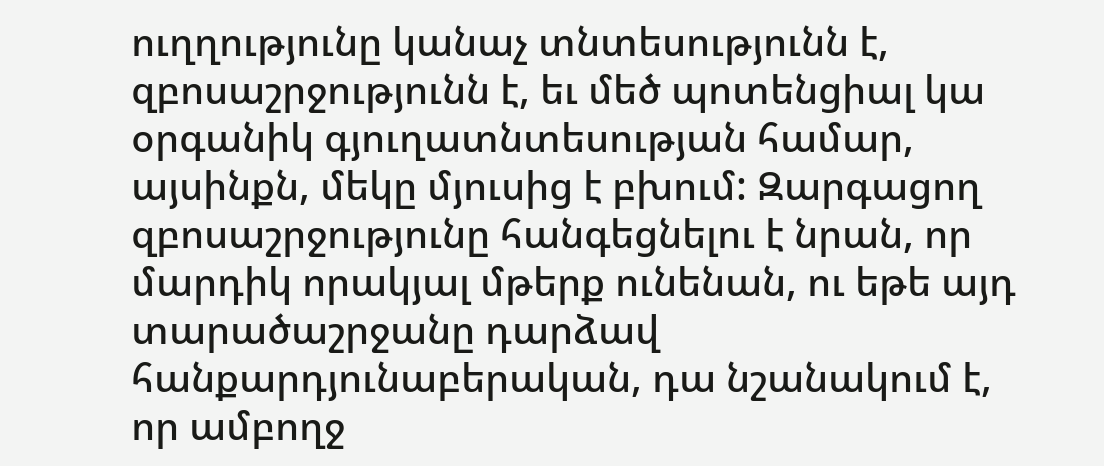ուղղությունը կանաչ տնտեսությունն է, զբոսաշրջությունն է, եւ մեծ պոտենցիալ կա օրգանիկ գյուղատնտեսության համար, այսինքն, մեկը մյուսից է բխում: Զարգացող զբոսաշրջությունը հանգեցնելու է նրան, որ մարդիկ որակյալ մթերք ունենան, ու եթե այդ տարածաշրջանը դարձավ հանքարդյունաբերական, դա նշանակում է, որ ամբողջ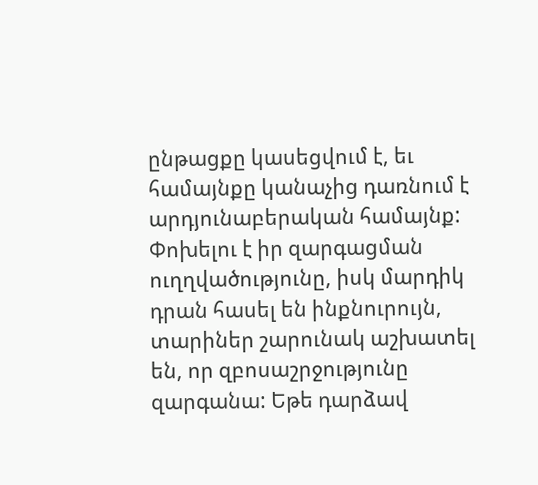ընթացքը կասեցվում է, եւ համայնքը կանաչից դառնում է արդյունաբերական համայնք: Փոխելու է իր զարգացման ուղղվածությունը, իսկ մարդիկ դրան հասել են ինքնուրույն, տարիներ շարունակ աշխատել են, որ զբոսաշրջությունը զարգանա: Եթե դարձավ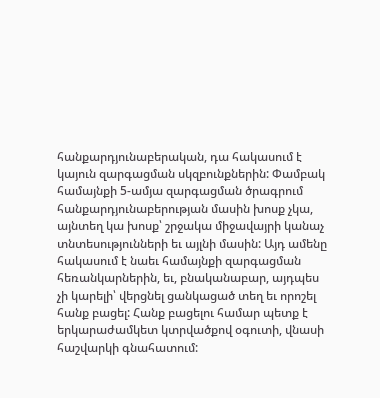հանքարդյունաբերական, դա հակասում է կայուն զարգացման սկզբունքներին: Փամբակ համայնքի 5-ամյա զարգացման ծրագրում հանքարդյունաբերության մասին խոսք չկա, այնտեղ կա խոսք՝ շրջակա միջավայրի կանաչ տնտեսությունների եւ այլնի մասին: Այդ ամենը հակասում է նաեւ համայնքի զարգացման հեռանկարներին, եւ, բնականաբար, այդպես չի կարելի՝ վերցնել ցանկացած տեղ եւ որոշել հանք բացել: Հանք բացելու համար պետք է երկարաժամկետ կտրվածքով օգուտի, վնասի հաշվարկի գնահատում: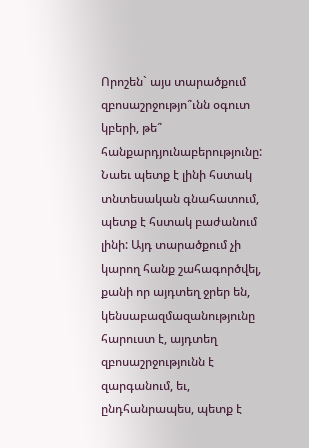Որոշեն` այս տարածքում զբոսաշրջությո՞ւնն օգուտ կբերի, թե՞ հանքարդյունաբերությունը: Նաեւ պետք է լինի հստակ տնտեսական գնահատում, պետք է հստակ բաժանում լինի: Այդ տարածքում չի կարող հանք շահագործվել, քանի որ այդտեղ ջրեր են, կենսաբազմազանությունը հարուստ է, այդտեղ զբոսաշրջությունն է զարգանում, եւ, ընդհանրապես, պետք է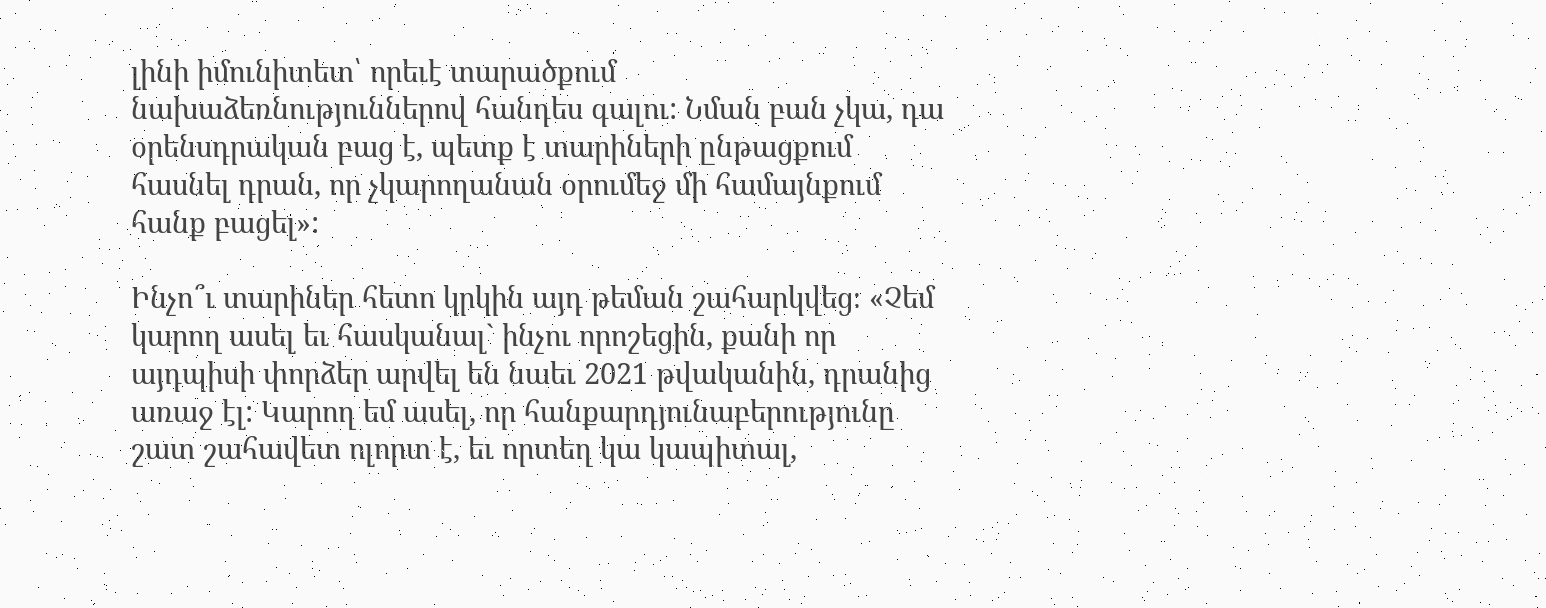լինի իմունիտետ՝ որեւէ տարածքում նախաձեռնություններով հանդես գալու: Նման բան չկա, դա օրենսդրական բաց է, պետք է տարիների ընթացքում հասնել դրան, որ չկարողանան օրումեջ մի համայնքում հանք բացել»:

Ինչո՞ւ տարիներ հետո կրկին այդ թեման շահարկվեց։ «Չեմ կարող ասել եւ հասկանալ` ինչու որոշեցին, քանի որ այդպիսի փորձեր արվել են նաեւ 2021 թվականին, դրանից առաջ էլ: Կարող եմ ասել, որ հանքարդյունաբերությունը շատ շահավետ ոլորտ է, եւ որտեղ կա կապիտալ,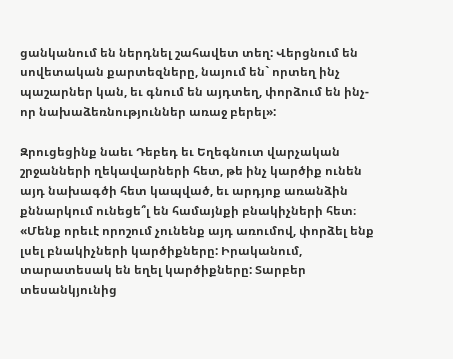ցանկանում են ներդնել շահավետ տեղ: Վերցնում են սովետական քարտեզները, նայում են` որտեղ ինչ պաշարներ կան, եւ գնում են այդտեղ, փորձում են ինչ-որ նախաձեռնություններ առաջ բերել»:

Զրուցեցինք նաեւ Դեբեդ եւ Եղեգնուտ վարչական շրջանների ղեկավարների հետ, թե ինչ կարծիք ունեն այդ նախագծի հետ կապված, եւ արդյոք առանձին քննարկում ունեցե՞լ են համայնքի բնակիչների հետ։ «Մենք որեւէ որոշում չունենք այդ առումով, փորձել ենք լսել բնակիչների կարծիքները: Իրականում, տարատեսակ են եղել կարծիքները: Տարբեր տեսանկյունից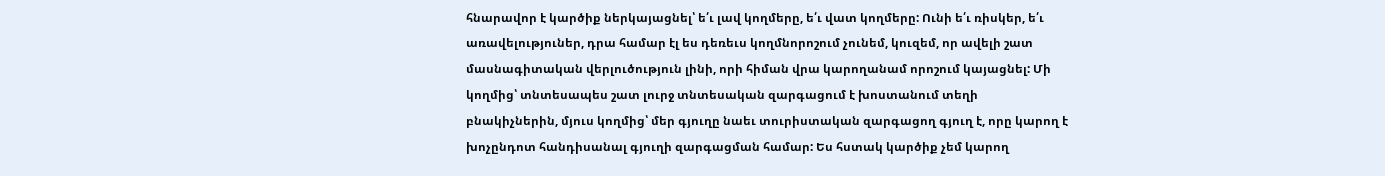հնարավոր է կարծիք ներկայացնել՝ ե՛ւ լավ կողմերը, ե՛ւ վատ կողմերը: Ունի ե՛ւ ռիսկեր, ե՛ւ առավելություներ, դրա համար էլ ես դեռեւս կողմնորոշում չունեմ, կուզեմ, որ ավելի շատ մասնագիտական վերլուծություն լինի, որի հիման վրա կարողանամ որոշում կայացնել: Մի կողմից՝ տնտեսապես շատ լուրջ տնտեսական զարգացում է խոստանում տեղի բնակիչներին, մյուս կողմից՝ մեր գյուղը նաեւ տուրիստական զարգացող գյուղ է, որը կարող է խոչընդոտ հանդիսանալ գյուղի զարգացման համար: Ես հստակ կարծիք չեմ կարող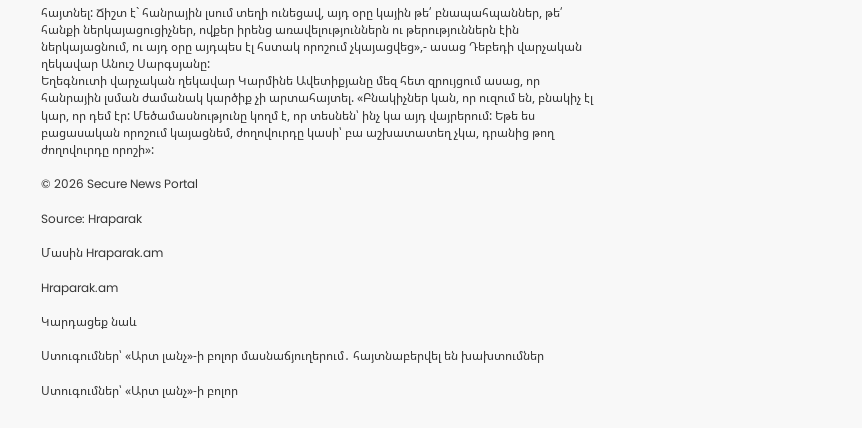հայտնել: Ճիշտ է` հանրային լսում տեղի ունեցավ, այդ օրը կային թե՛ բնապահպաններ, թե՛ հանքի ներկայացուցիչներ, ովքեր իրենց առավելություններն ու թերություններն էին ներկայացնում, ու այդ օրը այդպես էլ հստակ որոշում չկայացվեց»,- ասաց Դեբեդի վարչական ղեկավար Անուշ Սարգսյանը:
Եղեգնուտի վարչական ղեկավար Կարմինե Ավետիքյանը մեզ հետ զրույցում ասաց, որ հանրային լսման ժամանակ կարծիք չի արտահայտել. «Բնակիչներ կան, որ ուզում են, բնակիչ էլ կար, որ դեմ էր: Մեծամասնությունը կողմ է, որ տեսնեն՝ ինչ կա այդ վայրերում: Եթե ես բացասական որոշում կայացնեմ, ժողովուրդը կասի՝ բա աշխատատեղ չկա, դրանից թող ժողովուրդը որոշի»:

© 2026 Secure News Portal

Source: Hraparak

Մասին Hraparak.am

Hraparak.am

Կարդացեք նաև

Ստուգումներ՝ «Արտ լանչ»-ի բոլոր մասնաճյուղերում․ հայտնաբերվել են խախտումներ

Ստուգումներ՝ «Արտ լանչ»-ի բոլոր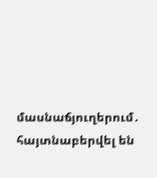մասնաճյուղերում․ հայտնաբերվել են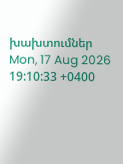խախտումներ Mon, 17 Aug 2026 19:10:33 +0400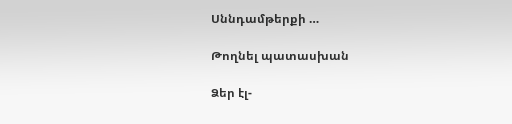Սննդամթերքի …

Թողնել պատասխան

Ձեր էլ-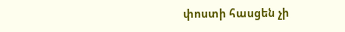փոստի հասցեն չի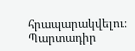հրապարակվելու։ Պարտադիր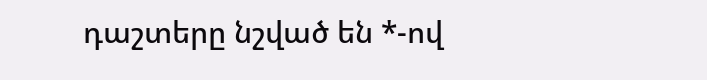դաշտերը նշված են *-ով